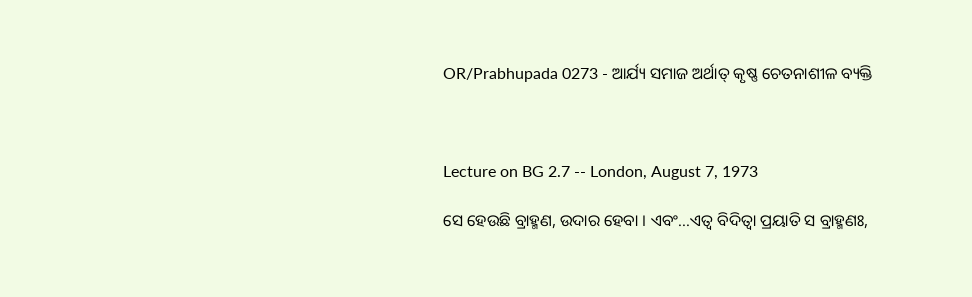OR/Prabhupada 0273 - ଆର୍ଯ୍ୟ ସମାଜ ଅର୍ଥାତ୍ କୃଷ୍ଣ ଚେତନାଶୀଳ ବ୍ୟକ୍ତି



Lecture on BG 2.7 -- London, August 7, 1973

ସେ ହେଉଛି ବ୍ରାହ୍ମଣ, ଉଦାର ହେବା । ଏବଂ...ଏତ୍ଵ ବିଦିତ୍ଵା ପ୍ରୟାତି ସ ବ୍ରାହ୍ମଣଃ,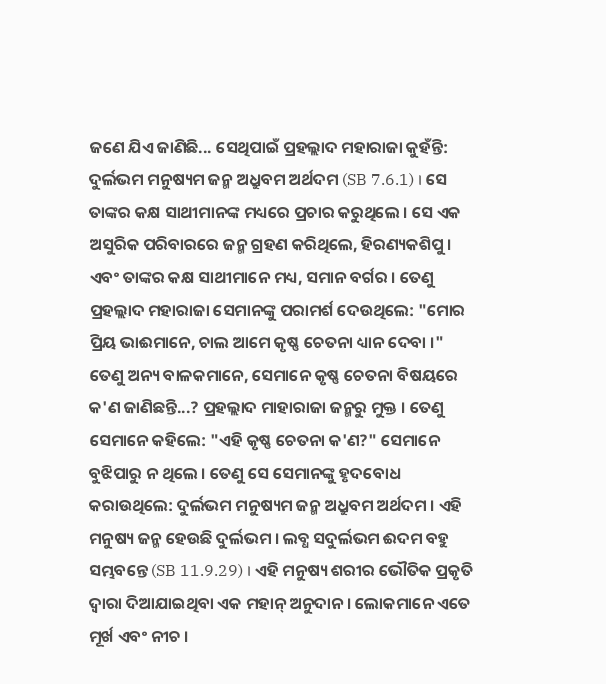ଜଣେ ଯିଏ ଜାଣିଛି... ସେଥିପାଇଁ ପ୍ରହଲ୍ଲାଦ ମହାରାଜା କୁହଁନ୍ତି: ଦୁର୍ଲଭମ ମନୁଷ୍ୟମ ଜନ୍ମ ଅଧ୍ରୁବମ ଅର୍ଥଦମ (SB 7.6.1) । ସେ ତାଙ୍କର କକ୍ଷ ସାଥୀମାନଙ୍କ ମଧ୍ୟରେ ପ୍ରଚାର କରୁଥିଲେ । ସେ ଏକ ଅସୁରିକ ପରିବାରରେ ଜନ୍ମ ଗ୍ରହଣ କରିଥିଲେ, ହିରଣ୍ୟକଶିପୁ । ଏବଂ ତାଙ୍କର କକ୍ଷ ସାଥୀମାନେ ମଧ୍ୟ, ସମାନ ବର୍ଗର । ତେଣୁ ପ୍ରହଲ୍ଲାଦ ମହାରାଜା ସେମାନଙ୍କୁ ପରାମର୍ଶ ଦେଉଥିଲେ: "ମୋର ପ୍ରିୟ ଭାଈମାନେ, ଚାଲ ଆମେ କୃଷ୍ଣ ଚେତନା ଧ୍ୟାନ ଦେବା ।" ତେଣୁ ଅନ୍ୟ ବାଳକମାନେ, ସେମାନେ କୃଷ୍ଣ ଚେତନା ବିଷୟରେ କ'ଣ ଜାଣିଛନ୍ତି...? ପ୍ରହଲ୍ଲାଦ ମାହାରାଜା ଜନ୍ମରୁ ମୁକ୍ତ । ତେଣୁ ସେମାନେ କହିଲେ: "ଏହି କୃଷ୍ଣ ଚେତନା କ'ଣ?" ସେମାନେ ବୁଝିପାରୁ ନ ଥିଲେ । ତେଣୁ ସେ ସେମାନଙ୍କୁ ହୃଦବୋଧ କରାଉଥିଲେ: ଦୁର୍ଲଭମ ମନୁଷ୍ୟମ ଜନ୍ମ ଅଧ୍ରୁବମ ଅର୍ଥଦମ । ଏହି ମନୁଷ୍ୟ ଜନ୍ମ ହେଉଛି ଦୁର୍ଲଭମ । ଲବ୍ଧ ସଦୁର୍ଲଭମ ଈଦମ ବହୁ ସମ୍ଭବନ୍ତେ (SB 11.9.29) । ଏହି ମନୁଷ୍ୟ ଶରୀର ଭୌତିକ ପ୍ରକୃତି ଦ୍ଵାରା ଦିଆଯାଇଥିବା ଏକ ମହାନ୍ ଅନୁଦାନ । ଲୋକମାନେ ଏତେ ମୂର୍ଖ ଏବଂ ନୀଚ ।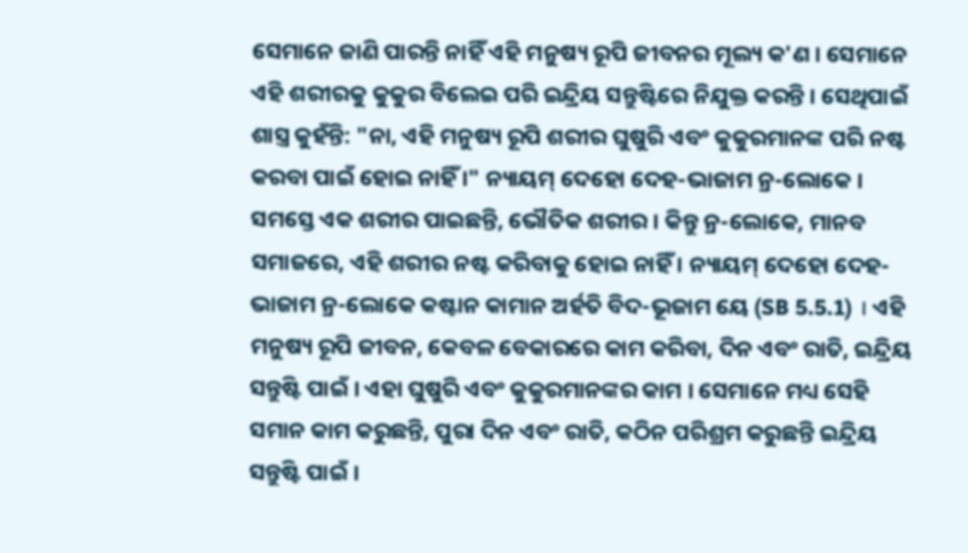ସେମାନେ ଜାଣି ପାରନ୍ତି ନାହିଁ ଏହି ମନୁଷ୍ୟ ରୂପି ଜୀବନର ମୂଲ୍ୟ କ'ଣ । ସେମାନେ ଏହି ଶରୀରକୁ କୁକୁର ବିଲେଇ ପରି ଇନ୍ଦ୍ରିୟ ସନ୍ତୁଷ୍ଟିରେ ନିଯୁକ୍ତ କରନ୍ତି । ସେଥିପାଇଁ ଶାସ୍ତ୍ର କୁହଁନ୍ତି: "ନା, ଏହି ମନୁଷ୍ୟ ରୂପି ଶରୀର ଘୁଷୁରି ଏବଂ କୁକୁରମାନଙ୍କ ପରି ନଷ୍ଟ କରବା ପାଇଁ ହୋଇ ନାହିଁ ।" ନ୍ୟାୟମ୍ ଦେହୋ ଦେହ-ଭାଜାମ ନ୍ର-ଲୋକେ । ସମସ୍ତେ ଏକ ଶରୀର ପାଇଛନ୍ତି, ଭୌତିକ ଶରୀର । କିନ୍ତୁ ନ୍ର-ଲୋକେ, ମାନବ ସମାଜରେ, ଏହି ଶରୀର ନଷ୍ଟ କରିବାକୁ ହୋଇ ନାହିଁ । ନ୍ୟାୟମ୍ ଦେହୋ ଦେହ-ଭାଜାମ ନ୍ର-ଲୋକେ କଷ୍ଟାନ କାମାନ ଅର୍ହତି ବିଦ-ଭୂଜାମ ୟେ (SB 5.5.1) । ଏହି ମନୁଷ୍ୟ ରୂପି ଜୀବନ, କେବଳ ବେକାରରେ କାମ କରିବା, ଦିନ ଏବଂ ରାତି, ଇନ୍ଦ୍ରିୟ ସନ୍ତୁଷ୍ଟି ପାଇଁ । ଏହା ଘୁଷୁରି ଏବଂ କୁକୁରମାନଙ୍କର କାମ । ସେମାନେ ମଧ୍ୟ ସେହି ସମାନ କାମ କରୁଛନ୍ତି, ପୁରା ଦିନ ଏବଂ ରାତି, କଠିନ ପରିଶ୍ରମ କରୁଛନ୍ତି ଇନ୍ଦ୍ରିୟ ସନ୍ତୁଷ୍ଟି ପାଇଁ ।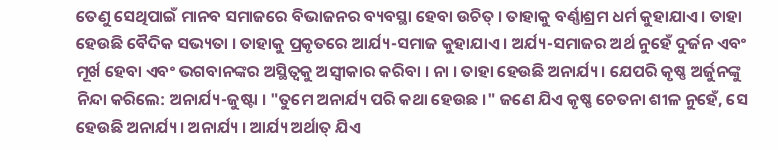ତେଣୁ ସେଥିପାଇଁ ମାନବ ସମାଜରେ ବିଭାଜନର ବ୍ୟବସ୍ଥା ହେବା ଉଚିତ୍ । ତାହାକୁ ବର୍ଣ୍ଣାଶ୍ରମ ଧର୍ମ କୁହାଯାଏ । ତାହା ହେଉଛି ବୈଦିକ ସଭ୍ୟତା । ତାହାକୁ ପ୍ରକୃତରେ ଆର୍ଯ୍ୟ-ସମାଜ କୁହାଯାଏ । ଅର୍ଯ୍ୟ-ସମାଜର ଅର୍ଥ ନୁହେଁ ଦୁର୍ଜନ ଏବଂ ମୂର୍ଖ ହେବା ଏବଂ ଭଗବାନଙ୍କର ଅସ୍ଥିତ୍ଵକୁ ଅସ୍ଵୀକାର କରିବା । ନା । ତାହା ହେଉଛି ଅନାର୍ଯ୍ୟ । ଯେପରି କୃଷ୍ଣ ଅର୍ଜୁନଙ୍କୁ ନିନ୍ଦା କରିଲେ: ଅନାର୍ଯ୍ୟ-ଜୁଷ୍ଟା । "ତୁମେ ଅନାର୍ଯ୍ୟ ପରି କଥା ହେଉଛ ।" ଜଣେ ଯିଏ କୃଷ୍ଣ ଚେତନା ଶୀଳ ନୁହେଁ, ସେ ହେଉଛି ଅନାର୍ଯ୍ୟ । ଅନାର୍ଯ୍ୟ । ଆର୍ଯ୍ୟ ଅର୍ଥାତ୍ ଯିଏ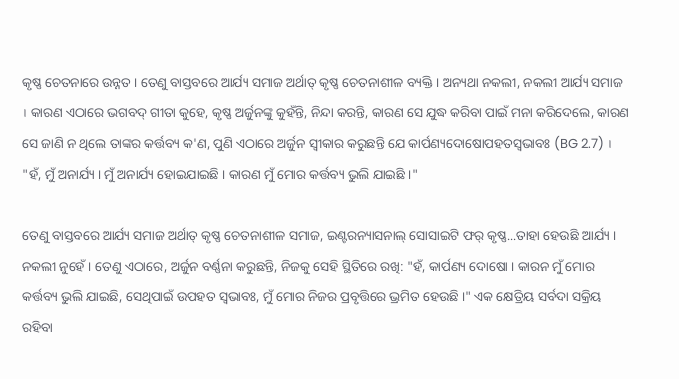କୃଷ୍ଣ ଚେତନାରେ ଉନ୍ନତ । ତେଣୁ ବାସ୍ତବରେ ଆର୍ଯ୍ୟ ସମାଜ ଅର୍ଥାତ୍ କୃଷ୍ଣ ଚେତନାଶୀଳ ବ୍ୟକ୍ତି । ଅନ୍ୟଥା ନକଲୀ, ନକଲୀ ଆର୍ଯ୍ୟ ସମାଜ । କାରଣ ଏଠାରେ ଭଗବଦ୍ ଗୀତା କୁହେ, କୃଷ୍ଣ ଅର୍ଜୁନଙ୍କୁ କୁହଁନ୍ତି, ନିନ୍ଦା କରନ୍ତି, କାରଣ ସେ ଯୁଦ୍ଧ କରିବା ପାଇଁ ମନା କରିଦେଲେ, କାରଣ ସେ ଜାଣି ନ ଥିଲେ ତାଙ୍କର କର୍ତ୍ତବ୍ୟ କ'ଣ, ପୁଣି ଏଠାରେ ଅର୍ଜୁନ ସ୍ଵୀକାର କରୁଛନ୍ତି ଯେ କାର୍ପଣ୍ୟଦୋଷୋପହତସ୍ଵଭାବଃ (BG 2.7) । "ହଁ, ମୁଁ ଅନାର୍ଯ୍ୟ । ମୁଁ ଅନାର୍ଯ୍ୟ ହୋଇଯାଇଛି । କାରଣ ମୁଁ ମୋର କର୍ତ୍ତବ୍ୟ ଭୁଲି ଯାଇଛି ।"

ତେଣୁ ବାସ୍ତବରେ ଆର୍ଯ୍ୟ ସମାଜ ଅର୍ଥାତ୍ କୃଷ୍ଣ ଚେତନାଶୀଳ ସମାଜ, ଇଣ୍ଟରନ୍ୟାସନାଲ୍ ସୋସାଇଟି ଫର୍ କୃଷ୍ଣ...ତାହା ହେଉଛି ଆର୍ଯ୍ୟ । ନକଲୀ ନୁହେଁ । ତେଣୁ ଏଠାରେ, ଅର୍ଜୁନ ବର୍ଣ୍ଣନା କରୁଛନ୍ତି, ନିଜକୁ ସେହି ସ୍ଥିତିରେ ରଖି: "ହଁ, କାର୍ପଣ୍ୟ ଦୋଷୋ । କାରନ ମୁଁ ମୋର କର୍ତ୍ତବ୍ୟ ଭୁଲି ଯାଇଛି, ସେଥିପାଇଁ ଉପହତ ସ୍ଵଭାବଃ, ମୁଁ ମୋର ନିଜର ପ୍ରବୃତ୍ତିରେ ଭ୍ରମିତ ହେଉଛି ।" ଏକ କ୍ଷେତ୍ରିୟ ସର୍ବଦା ସକ୍ରିୟ ରହିବା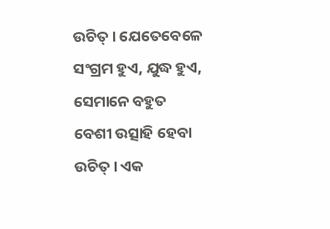ଉଚିତ୍ । ଯେତେବେଳେ ସଂଗ୍ରମ ହୁଏ, ଯୁଦ୍ଧ ହୁଏ, ସେମାନେ ବହୁତ ବେଶୀ ଉତ୍ସାହି ହେବା ଉଚିତ୍ । ଏକ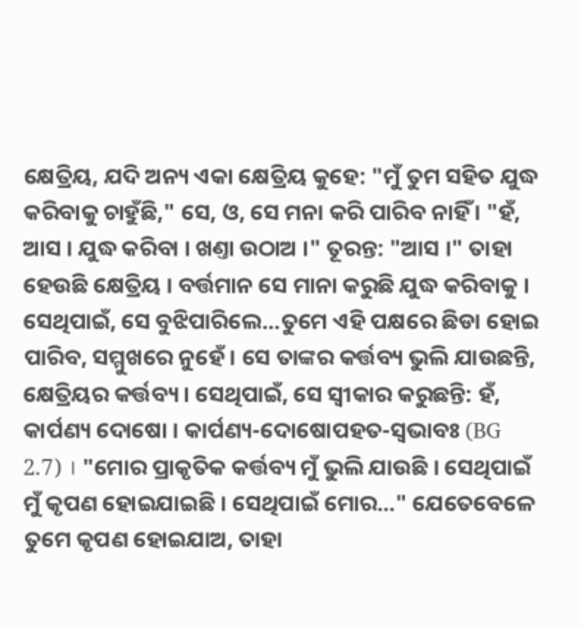କ୍ଷେତ୍ରିୟ, ଯଦି ଅନ୍ୟ ଏକା କ୍ଷେତ୍ରିୟ କୁହେ: "ମୁଁ ତୁମ ସହିତ ଯୁଦ୍ଧ କରିବାକୁ ଚାହୁଁଛି," ସେ, ଓ, ସେ ମନା କରି ପାରିବ ନାହିଁ । "ହଁ, ଆସ । ଯୁଦ୍ଧ କରିବା । ଖଣ୍ତା ଉଠାଅ ।" ତୂରନ୍ତ: "ଆସ ।" ତାହା ହେଉଛି କ୍ଷେତ୍ରିୟ । ବର୍ତ୍ତମାନ ସେ ମାନା କରୁଛି ଯୁଦ୍ଧ କରିବାକୁ । ସେଥିପାଇଁ, ସେ ବୁଝିପାରିଲେ...ତୁମେ ଏହି ପକ୍ଷରେ ଛିଡା ହୋଇ ପାରିବ, ସମ୍ମୁଖରେ ନୁହେଁ । ସେ ତାଙ୍କର କର୍ତ୍ତବ୍ୟ ଭୁଲି ଯାଉଛନ୍ତି, କ୍ଷେତ୍ରିୟର କର୍ତ୍ତବ୍ୟ । ସେଥିପାଇଁ, ସେ ସ୍ଵୀକାର କରୁଛନ୍ତି: ହଁ, କାର୍ପଣ୍ୟ ଦୋଷୋ । କାର୍ପଣ୍ୟ-ଦୋଷୋପହତ-ସ୍ଵଭାବଃ (BG 2.7) । "ମୋର ପ୍ରାକୃତିକ କର୍ତ୍ତବ୍ୟ ମୁଁ ଭୁଲି ଯାଉଛି । ସେଥିପାଇଁ ମୁଁ କୃପଣ ହୋଇଯାଇଛି । ସେଥିପାଇଁ ମୋର..." ଯେତେବେଳେ ତୁମେ କୃପଣ ହୋଇଯାଅ, ତାହା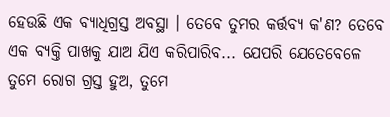ହେଉଛି ଏକ ବ୍ୟାଧିଗ୍ରସ୍ତ ଅବସ୍ଥା । ତେବେ ତୁମର କର୍ତ୍ତବ୍ୟ କ'ଣ? ତେବେ ଏକ ବ୍ୟକ୍ତି ପାଖକୁ ଯାଅ ଯିଏ କରିପାରିବ... ଯେପରି ଯେତେବେଳେ ତୁମେ ରୋଗ ଗ୍ରସ୍ତ ହୁଅ, ତୁମେ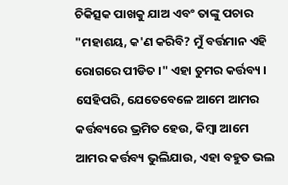ଚିକିତ୍ସକ ପାଖକୁ ଯାଅ ଏବଂ ତାଙ୍କୁ ପଚାର "ମହାଶୟ, କ'ଣ କରିବି? ମୁଁ ବର୍ତ୍ତମାନ ଏହି ରୋଗରେ ପୀଡିତ ।" ଏହା ତୁମର କର୍ତ୍ତବ୍ୟ । ସେହିପରି, ଯେତେବେଳେ ଆମେ ଆମର କର୍ତ୍ତବ୍ୟରେ ଭ୍ରମିତ ହେଉ, କିମ୍ଵା ଆମେ ଆମର କର୍ତ୍ତବ୍ୟ ଭୁଲିଯାଉ, ଏହା ବହୁତ ଭଲ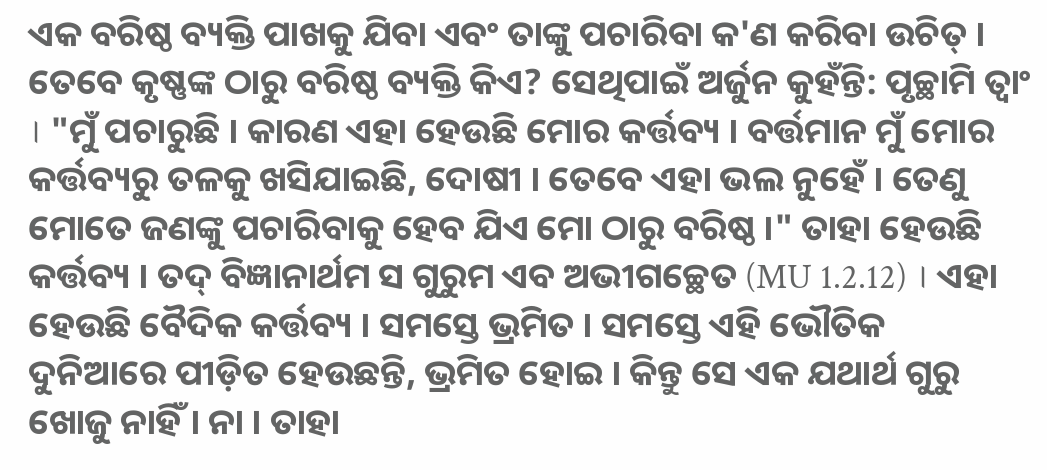ଏକ ବରିଷ୍ଠ ବ୍ୟକ୍ତି ପାଖକୁ ଯିବା ଏବଂ ତାଙ୍କୁ ପଚାରିବା କ'ଣ କରିବା ଉଚିତ୍ । ତେବେ କୃଷ୍ଣଙ୍କ ଠାରୁ ବରିଷ୍ଠ ବ୍ୟକ୍ତି କିଏ? ସେଥିପାଇଁ ଅର୍ଜୁନ କୁହଁନ୍ତି: ପୃଚ୍ଛାମି ତ୍ଵାଂ । "ମୁଁ ପଚାରୁଛି । କାରଣ ଏହା ହେଉଛି ମୋର କର୍ତ୍ତବ୍ୟ । ବର୍ତ୍ତମାନ ମୁଁ ମୋର କର୍ତ୍ତବ୍ୟରୁ ତଳକୁ ଖସିଯାଇଛି, ଦୋଷୀ । ତେବେ ଏହା ଭଲ ନୁହେଁ । ତେଣୁ ମୋତେ ଜଣଙ୍କୁ ପଚାରିବାକୁ ହେବ ଯିଏ ମୋ ଠାରୁ ବରିଷ୍ଠ ।" ତାହା ହେଉଛି କର୍ତ୍ତବ୍ୟ । ତଦ୍ ବିଜ୍ଞାନାର୍ଥମ ସ ଗୁରୁମ ଏବ ଅଭୀଗଚ୍ଛେତ (MU 1.2.12) । ଏହା ହେଉଛି ବୈଦିକ କର୍ତ୍ତବ୍ୟ । ସମସ୍ତେ ଭ୍ରମିତ । ସମସ୍ତେ ଏହି ଭୌତିକ ଦୁନିଆରେ ପୀଡ଼ିତ ହେଉଛନ୍ତି, ଭ୍ରମିତ ହୋଇ । କିନ୍ତୁ ସେ ଏକ ଯଥାର୍ଥ ଗୁରୁ ଖୋଜୁ ନାହିଁ । ନା । ତାହା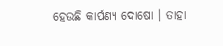ହେଉଛି କାର୍ପଣ୍ୟ ଦୋଷୋ । ତାହା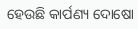ହେଉଛି କାର୍ପଣ୍ୟ ଦୋଷୋ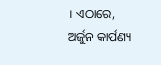। ଏଠାରେ, ଅର୍ଜୁନ କାର୍ପଣ୍ୟ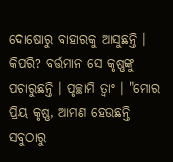ଦୋଷୋରୁ ବାହାରକୁ ଆସୁଛନ୍ତି । କିପରି? ବର୍ତ୍ତମାନ ସେ କୃଷ୍ଣଙ୍କୁ ପଚାରୁଛନ୍ତି । ପୃଚ୍ଛାମି ତ୍ଵାଂ । "ମୋର ପ୍ରିୟ କୃଷ୍ଣ, ଆମଣ ହେଉଛନ୍ତି ସବୁଠାରୁ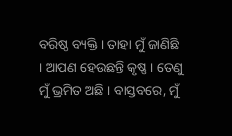ବରିଷ୍ଠ ବ୍ୟକ୍ତି । ତାହା ମୁଁ ଜାଣିଛି । ଆପଣ ହେଉଛନ୍ତି କୃଷ୍ଣ । ତେଣୁ ମୁଁ ଭ୍ରମିତ ଅଛି । ବାସ୍ତବରେ, ମୁଁ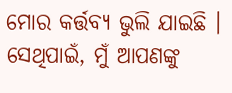ମୋର କର୍ତ୍ତବ୍ୟ ଭୁଲି ଯାଇଛି । ସେଥିପାଇଁ, ମୁଁ ଆପଣଙ୍କୁ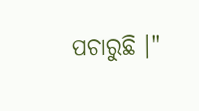ପଚାରୁଛି ।"